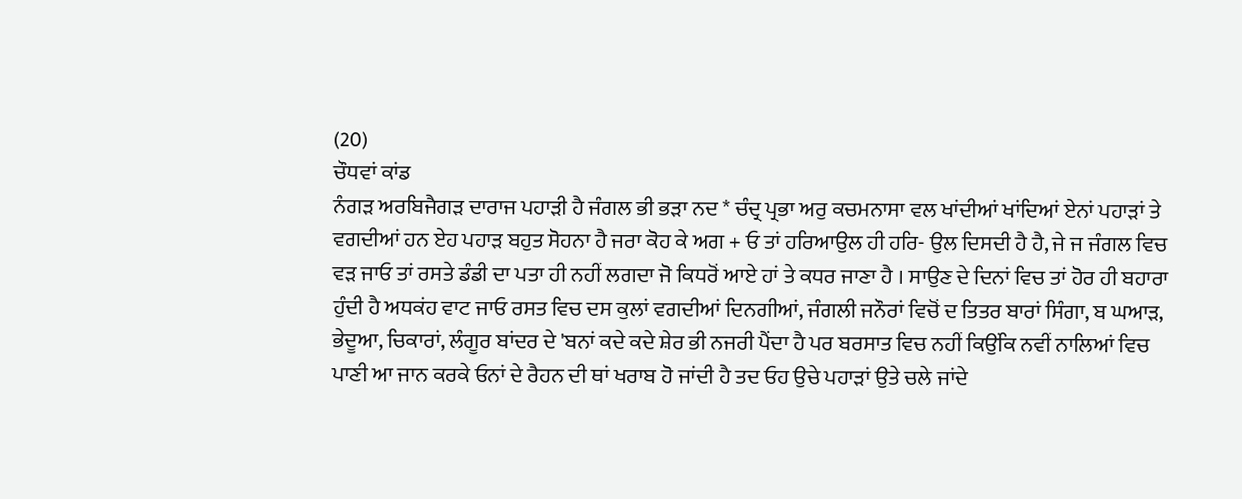(20)
ਚੌਧਵਾਂ ਕਾਂਡ
ਨੰਗੜ ਅਰਬਿਜੈਗੜ ਦਾਰਾਜ ਪਹਾੜੀ ਹੈ ਜੰਗਲ ਭੀ ਭੜਾ ਨਦ * ਚੰਦ੍ਰ ਪ੍ਰਭਾ ਅਰੁ ਕਚਮਨਾਸਾ ਵਲ ਖਾਂਦੀਆਂ ਖਾਂਦਿਆਂ ਏਨਾਂ ਪਹਾੜਾਂ ਤੇ ਵਗਦੀਆਂ ਹਨ ਏਹ ਪਹਾੜ ਬਹੁਤ ਸੋਹਨਾ ਹੈ ਜਰਾ ਕੋਹ ਕੇ ਅਗ + ਓ ਤਾਂ ਹਰਿਆਉਲ ਹੀ ਹਰਿ- ਉਲ ਦਿਸਦੀ ਹੈ ਹੈ, ਜੇ ਜ ਜੰਗਲ ਵਿਚ ਵੜ ਜਾਓ ਤਾਂ ਰਸਤੇ ਡੰਡੀ ਦਾ ਪਤਾ ਹੀ ਨਹੀਂ ਲਗਦਾ ਜੋ ਕਿਧਰੋਂ ਆਏ ਹਾਂ ਤੇ ਕਧਰ ਜਾਣਾ ਹੈ । ਸਾਉਣ ਦੇ ਦਿਨਾਂ ਵਿਚ ਤਾਂ ਹੋਰ ਹੀ ਬਹਾਰਾ ਹੁੰਦੀ ਹੈ ਅਧਕਂਹ ਵਾਟ ਜਾਓ ਰਸਤ ਵਿਚ ਦਸ ਕੁਲਾਂ ਵਗਦੀਆਂ ਦਿਨਗੀਆਂ, ਜੰਗਲੀ ਜਨੌਰਾਂ ਵਿਚੋਂ ਦ ਤਿਤਰ ਬਾਰਾਂ ਸਿੰਗਾ, ਬ ਘਆੜ, ਭੇਦੂਆ, ਚਿਕਾਰਾਂ, ਲੰਗੂਰ ਬਾਂਦਰ ਦੇ 'ਬਨਾਂ ਕਦੇ ਕਦੇ ਸ਼ੇਰ ਭੀ ਨਜਰੀ ਪੈਂਦਾ ਹੈ ਪਰ ਬਰਸਾਤ ਵਿਚ ਨਹੀਂ ਕਿਉਂਕਿ ਨਵੀਂ ਨਾਲਿਆਂ ਵਿਚ ਪਾਣੀ ਆ ਜਾਨ ਕਰਕੇ ਓਨਾਂ ਦੇ ਰੈਹਨ ਦੀ ਥਾਂ ਖਰਾਬ ਹੋ ਜਾਂਦੀ ਹੈ ਤਦ ਓਹ ਉਚੇ ਪਹਾੜਾਂ ਉਤੇ ਚਲੇ ਜਾਂਦੇ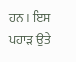ਹਨ । ਇਸ ਪਹਾੜ ਉਤੇ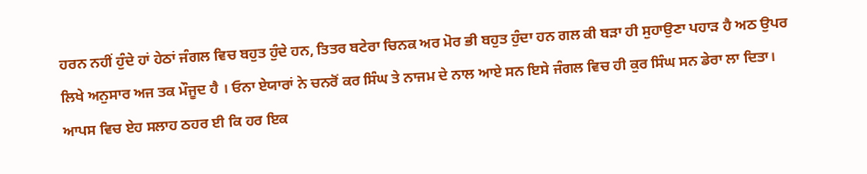ਹਰਨ ਨਹੀਂ ਹੁੰਦੇ ਹਾਂ ਹੇਠਾਂ ਜੰਗਲ ਵਿਚ ਬਹੁਤ ਹੁੰਦੇ ਹਨ, ਤਿਤਰ ਬਟੇਰਾ ਚਿਨਕ ਅਰ ਮੋਰ ਭੀ ਬਹੁਤ ਹੁੰਦਾ ਹਨ ਗਲ ਕੀ ਬੜਾ ਹੀ ਸੁਹਾਉਣਾ ਪਹਾੜ ਹੈ ਅਠ ਉਪਰ ਲਿਖੇ ਅਨੁਸਾਰ ਅਜ ਤਕ ਮੌਜੂਦ ਹੈ । ਓਨਾ ਏਯਾਰਾਂ ਨੇ ਚਨਰੋਂ ਕਰ ਸਿੰਘ ਤੇ ਨਾਜਮ ਦੇ ਨਾਲ ਆਏ ਸਨ ਇਸੇ ਜੰਗਲ ਵਿਚ ਹੀ ਕੁਰ ਸਿੰਘ ਸਨ ਡੇਰਾ ਲਾ ਦਿਤਾ। ਆਪਸ ਵਿਚ ਏਹ ਸਲਾਹ ਠਹਰ ਈ ਕਿ ਹਰ ਇਕ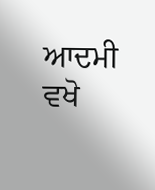ਆਦਮੀ ਵਖੋ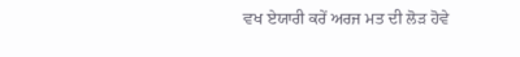ਵਖ ਏਯਾਰੀ ਕਰੇਂ ਅਰਜ ਮਤ ਦੀ ਲੋੜ ਹੋਵੇ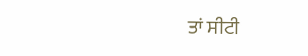ਤਾਂ ਸੀਟੀ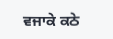ਵਜਾਕੇ ਕਠੇ